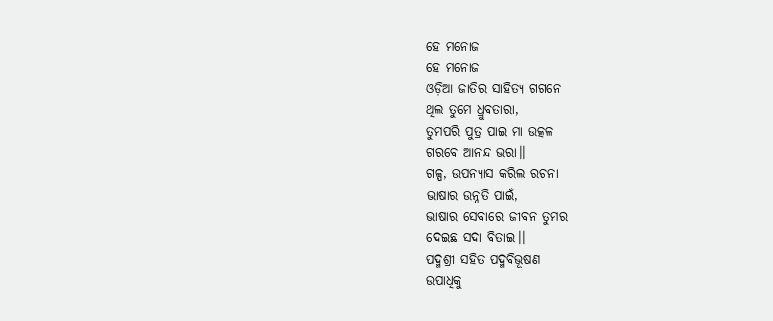ହେ ମନୋଜ
ହେ ମନୋଜ
ଓଡ଼ିଆ ଜାତିର ସାହିତ୍ୟ ଗଗନେ
ଥିଲ ତୁମେ ଧ୍ରୁବତାରା,
ତୁମପରି ପୁତ୍ର ପାଇ ମା ଉତ୍କଳ
ଗରବେ ଆନନ୍ଦ ଭରା।।
ଗଳ୍ପ, ଉପନ୍ୟାସ କରିଲ ରଚନା
ଭାଷାର ଉନ୍ନତି ପାଇଁ,
ଭାଷାର ସେବାରେ ଜୀବନ ତୁମର
ଦେଇଛ ସଦା ବିତାଇ।।
ପଦ୍ମଶ୍ରୀ ସହିତ ପଦ୍ମବିଭୂଷଣ
ଉପାଧିକୁ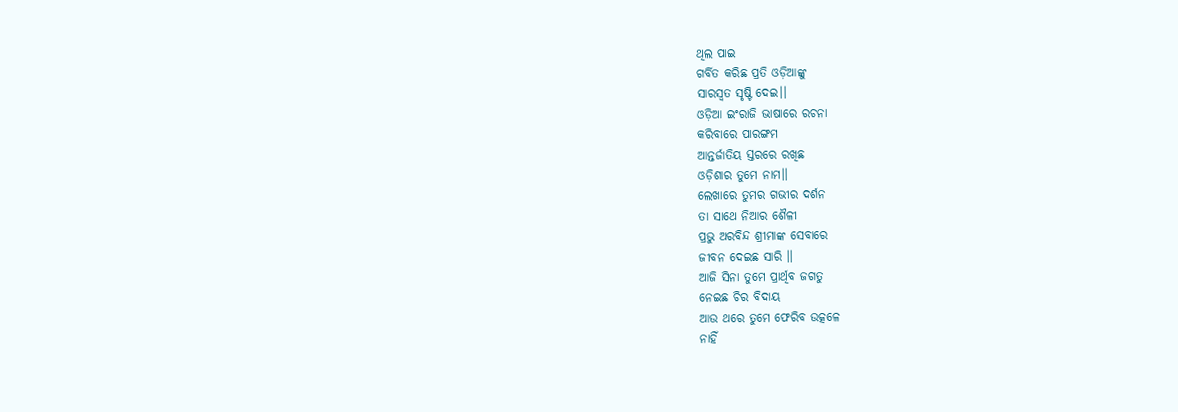ଥିଲ ପାଇ
ଗର୍ବିତ କରିଛ ପ୍ରତି ଓଡ଼ିଆଙ୍କୁ
ସାରସ୍ୱତ ସୃଷ୍ଟି ଦେଇ।।
ଓଡ଼ିଆ ଇଂରାଜି ଭାଷାରେ ରଚନା
କରିବାରେ ପାରଙ୍ଗମ
ଆନ୍ତର୍ଜାତିୟ ସ୍ତରରେ ରଖିଛ
ଓଡ଼ିଶାର ତୁମେ ନାମ।।
ଲେଖାରେ ତୁମର ଗଭୀର ଦର୍ଶନ
ତା ସାଥେ ନିଆର ଶୈଳୀ
ପ୍ରଭୁ ଅରବିନ୍ଦ ଶ୍ରୀମାଙ୍କ ସେବାରେ
ଜୀବନ ଦେଇଛ ସାରି ।।
ଆଜି ସିନା ତୁମେ ପ୍ରାର୍ଥିବ ଜଗତୁ
ନେଇଛ ଚିର ବିଦାୟ
ଆଉ ଥରେ ତୁମେ ଫେରିବ ଉତ୍କଳେ
ନାହିଁ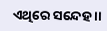ଏଥିରେ ସନ୍ଦେହ ।।